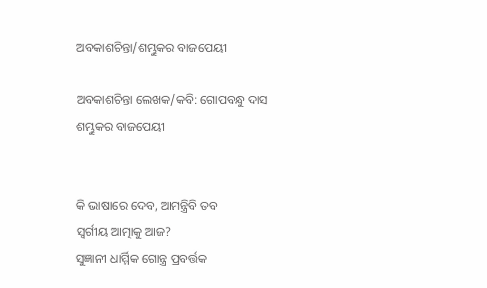ଅବକାଶଚିନ୍ତା/ଶମ୍ଭୁକର ବାଜପେୟୀ

ଅବକାଶଚିନ୍ତା ଲେଖକ/କବି: ଗୋପବନ୍ଧୁ ଦାସ
ଶମ୍ଭୁକର ବାଜପେୟୀ


କି ଭାଷାରେ ଦେବ, ଆମନ୍ତ୍ରିବି ତବ
ସ୍ୱର୍ଗୀୟ ଆତ୍ମାକୁ ଆଜ?
ସୁଜ୍ଞାନୀ ଧାର୍ମ୍ମିକ ଗୋନ୍ତ୍ର ପ୍ରବର୍ତ୍ତକ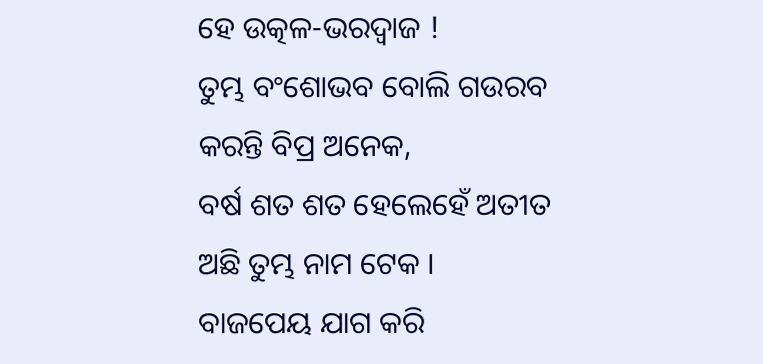ହେ ଉତ୍କଳ-ଭରଦ୍ୱାଜ !
ତୁମ୍ଭ ବଂଶୋଭବ ବୋଲି ଗଉରବ
କରନ୍ତି ବିପ୍ର ଅନେକ,
ବର୍ଷ ଶତ ଶତ ହେଲେହେଁ ଅତୀତ
ଅଛି ତୁମ୍ଭ ନାମ ଟେକ ।
ବାଜପେୟ ଯାଗ କରି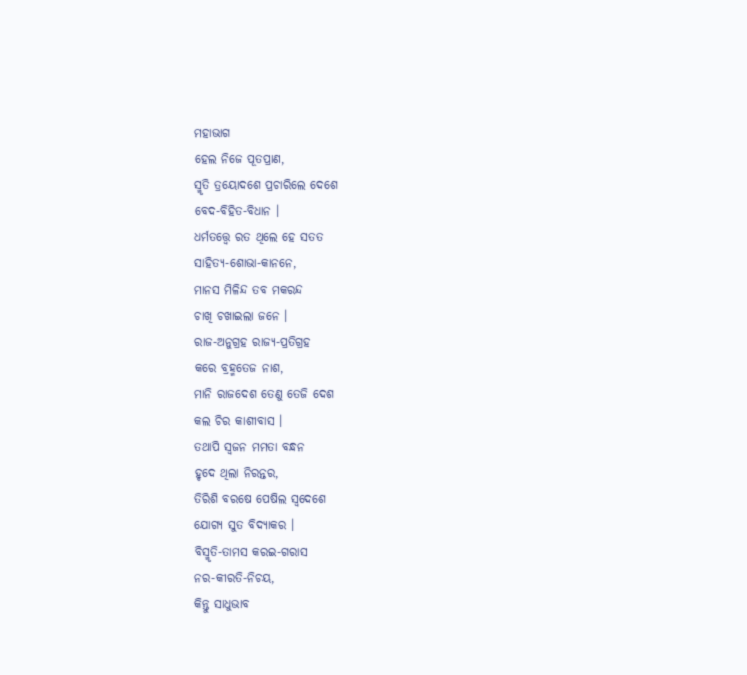ମହାଭାଗ
ହେଲ ନିଜେ ପୂତପ୍ରାଣ,
ସ୍ମୃତି ତ୍ରୟୋଦଶେ ପ୍ରଚାରିଲେ ଦେଶେ
ବେଦ-ବିହିତ-ବିଧାନ ।
ଧର୍ମତତ୍ତ୍ୱେ ରତ ଥିଲେ ହେ ସତତ
ସାହିତ୍ୟ-ଶୋଭା-କାନନେ,
ମାନସ ମିଳିନ୍ଦ ତବ ମକରନ୍ଦ
ଚାଖି ଚଖାଇଲା ଜନେ ।
ରାଜ-ଅନୁଗ୍ରହ ରାଜ୍ୟ-ପ୍ରତିଗ୍ରହ
କରେ ବ୍ରହ୍ମତେଜ ନାଶ,
ମାନି ରାଜଦେଶ ତେଣୁ ତେଜି ଦେଶ
କଲ ଚିର କାଶୀବାସ ।
ତଥାପି ସ୍ୱଜନ ମମତା ବନ୍ଧନ
ହୃଦେ ଥିଲା ନିରନ୍ତର,
ତିରିଶି ବରଷେ ପେଷିଲ ସ୍ୱଦେଶେ
ଯୋଗ୍ୟ ସୁତ ବିଦ୍ୟାକର ।
ବିସ୍ମୃତି-ତାମସ କରଇ-ଗରାସ
ନର-କୀରତି-ନିଚୟ,
କିନ୍ତୁ ସାଧୁଭାବ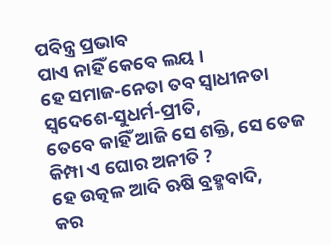ପବିନ୍ତ୍ର ପ୍ରଭାବ
ପାଏ ନାହିଁ କେବେ ଲୟ ।
ହେ ସମାଜ-ନେତା ତବ ସ୍ୱାଧୀନତା
ସ୍ୱଦେଶେ-ସୁଧର୍ମ-ପ୍ରୀତି,
ତେବେ କାହିଁ ଆଜି ସେ ଶକ୍ତି, ସେ ତେଜ
କିମ୍ପା ଏ ଘୋର ଅନୀତି ?
ହେ ଉତ୍କଳ ଆଦି ଋଷି ବ୍ରହ୍ମବାଦି,
କର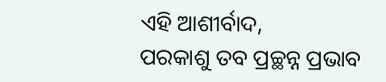ଏହି ଆଶୀର୍ବାଦ,
ପରକାଶୁ ତବ ପ୍ରଚ୍ଛନ୍ନ ପ୍ରଭାବ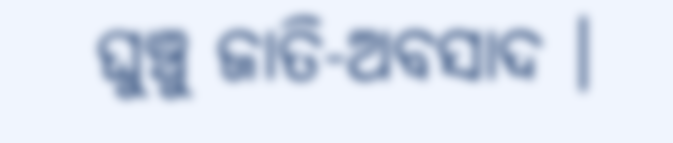ଘୁଞ୍ଚୁ ଜାତି-ଅବସାଦ ।